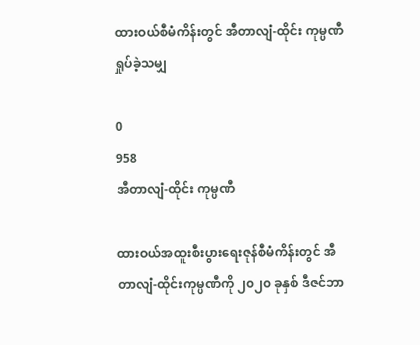ထားဝယ်စီမံကိန်းတွင် အီတာလျံ-ထိုင်း ကုမ္ပဏီ ရှုပ်ခဲ့သမျှ

0
958
အီတာလျံ-ထိုင်း ကုမ္ပဏီ

ထားဝယ်အထူးစီးပွားရေးဇုန်စီမံကိန်းတွင် အီတာလျံ-ထိုင်းကုမ္ပဏီကို ၂၀၂၀ ခုနှစ် ဒီဇင်ဘာ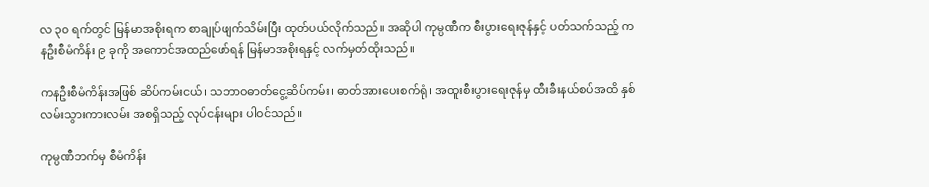လ ၃၀ ရက်တွင် မြန်မာအစိုးရက စာချုပ်ဖျက်သိမ်းပြီး ထုတ်ပယ်လိုက်သည်။ အဆိုပါ ကုမ္ပဏီက စီးပွားရေးဇုန်နှင့် ပတ်သက်သည့် ကနဦးစီမံကိန်း ၉ ခုကို အကောင်အထည်ဖော်ရန် မြန်မာအစိုးရနှင့် လက်မှတ်ထိုးသည်။

ကနဦးစီမံကိန်းအဖြစ် ဆိပ်ကမ်းငယ်၊ သဘာဝဓာတ်ငွေ့ဆိပ်ကမ်း၊ ဓာတ်အားပေးစက်ရုံ၊ အထူးစီးပွားရေးဇုန်မှ ထီးခီးနယ်စပ်အထိ နှစ်လမ်းသွားကားလမ်း အစရှိသည့် လုပ်ငန်းများ ပါဝင်သည်။

ကုမ္ပဏီဘက်မှ စီမံကိန်း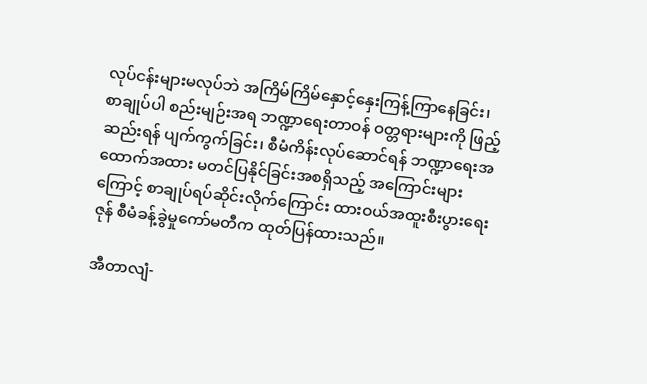လုပ်ငန်းများမလုပ်ဘဲ အကြိမ်ကြိမ်နှောင့်နှေးကြန့်ကြာနေခြင်း၊ စာချုပ်ပါ စည်းမျဉ်းအရ ဘဏ္ဍာရေးတာဝန် ဝတ္တရားများကို ဖြည့်ဆည်းရန် ပျက်ကွက်ခြင်း၊ စီမံကိန်းလုပ်ဆောင်ရန် ဘဏ္ဍာရေးအထောက်အထား မတင်ပြနိုင်ခြင်းအစရှိသည့် အကြောင်းများကြောင့် စာချုပ်ရပ်ဆိုင်းလိုက်ကြောင်း ထားဝယ်အထူးစီးပွားရေးဇုန် စီမံခန့်ခွဲမှုကော်မတီက ထုတ်ပြန်ထားသည်။

အီတာလျံ-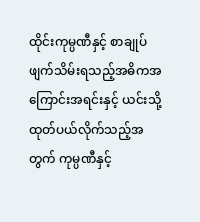ထိုင်းကုမ္ပဏီနှင့် စာချုပ်ဖျက်သိမ်းရသည့်အဓိကအကြောင်းအရင်းနှင့် ယင်းသို့ထုတ်ပယ်လိုက်သည့်အတွက် ကုမ္ပဏီနှင့်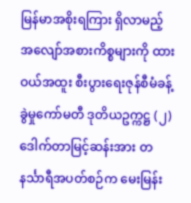မြန်မာအစိုးရကြား ရှိလာမည့် အလျော်အစားကိစ္စများကို ထားဝယ်အထူး စီးပွားရေးဇုန်စီမံခန့်ခွဲမှုကော်မတီ ဒုတိယဥက္ကဋ္ဌ (၂) ဒေါက်တာမြင့်ဆန်းအား တနင်္သာရီအပတ်စဉ်က မေးမြန်း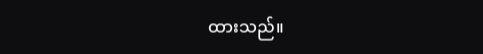ထားသည်။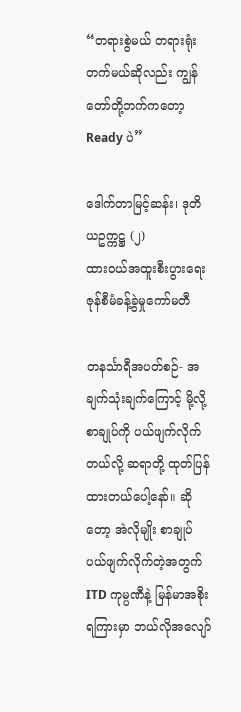“တရားစွဲမယ် တရားရုံးတက်မယ်ဆိုလည်း ကျွန်တော်တို့ဘက်ကတော့ Ready ပဲ”

ဒေါက်တာမြင့်ဆန်း၊ ဒုတိယဥက္ကဋ္ဌ (၂)
ထားဝယ်အထူးစီးပွားရေးဇုန်စီမံခန့်ခွဲမှုကော်မတီ

တနင်္သာရီအပတ်စဉ်- အချက်သုံးချက်ကြောင့် မို့လို့ စာချုပ်ကို ပယ်ဖျက်လိုက်တယ်လို့ ဆရာတို့ ထုတ်ပြန်ထားတယ်ပေါ့နော်။ ဆိုတော့ အဲလိုမျိုး စာချုပ်ပယ်ဖျက်လိုက်တဲ့အတွက် ITD ကုမ္ပဏီနဲ့ မြန်မာအစိုးရကြားမှာ ဘယ်လိုအလျော်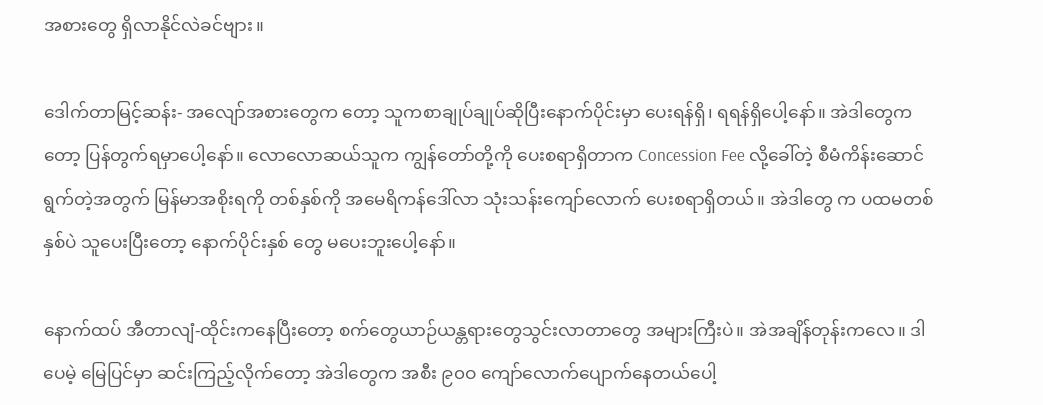အစားတွေ ရှိလာနိုင်လဲခင်ဗျား။

ဒေါက်တာမြင့်ဆန်း- အလျော်အစားတွေက တော့ သူကစာချုပ်ချုပ်ဆိုပြီးနောက်ပိုင်းမှာ ပေးရန်ရှိ၊ ရရန်ရှိပေါ့နော်။ အဲဒါတွေကတော့ ပြန်တွက်ရမှာပေါ့နော်။ လောလောဆယ်သူက ကျွန်တော်တို့ကို ပေးစရာရှိတာက Concession Fee လို့ခေါ်တဲ့ စီမံကိန်းဆောင်ရွက်တဲ့အတွက် မြန်မာအစိုးရကို တစ်နှစ်ကို အမေရိကန်ဒေါ်လာ သုံးသန်းကျော်လောက် ပေးစရာရှိတယ်။ အဲဒါတွေ က ပထမတစ်နှစ်ပဲ သူပေးပြီးတော့ နောက်ပိုင်းနှစ် တွေ မပေးဘူးပေါ့နော်။

နောက်ထပ် အီတာလျံ-ထိုင်းကနေပြီးတော့ စက်တွေယာဉ်ယန္တရားတွေသွင်းလာတာတွေ အများကြီးပဲ။ အဲအချိန်တုန်းကလေ။ ဒါပေမဲ့ မြေပြင်မှာ ဆင်းကြည့်လိုက်တော့ အဲဒါတွေက အစီး ၉၀ဝ ကျော်လောက်ပျောက်နေတယ်ပေါ့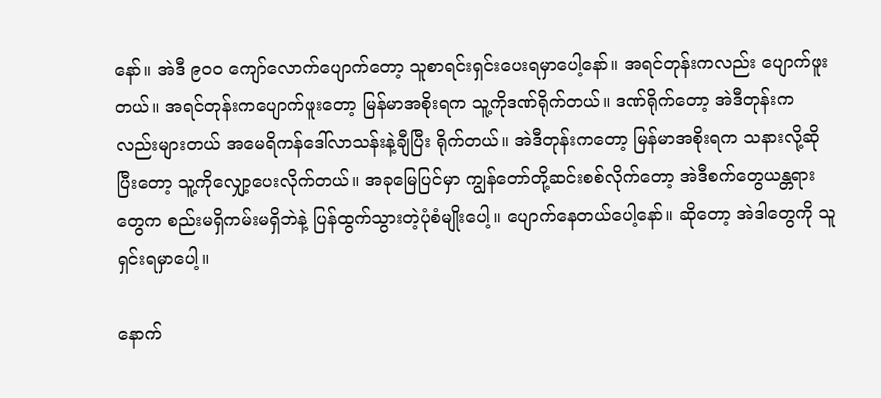နော်။ အဲဒီ ၉၀ဝ ကျော်လောက်ပျောက်တော့ သူစာရင်းရှင်းပေးရမှာပေါ့နော်။ အရင်တုန်းကလည်း ပျောက်ဖူးတယ်။ အရင်တုန်းကပျောက်ဖူးတော့ မြန်မာအစိုးရက သူ့ကိုဒဏ်ရိုက်တယ်။ ဒဏ်ရိုက်တော့ အဲဒီတုန်းက လည်းများတယ် အမေရိကန်ဒေါ်လာသန်းနဲ့ချီပြီး ရိုက်တယ်။ အဲဒီတုန်းကတော့ မြန်မာအစိုးရက သနားလို့ဆိုပြီးတော့ သူ့ကိုလျှော့ပေးလိုက်တယ်။ အခုမြေပြင်မှာ ကျွန်တော်တို့ဆင်းစစ်လိုက်တော့ အဲဒီစက်တွေယန္တရားတွေက စည်းမရှိကမ်းမရှိဘဲနဲ့ ပြန်ထွက်သွားတဲ့ပုံစံမျိုးပေါ့။ ပျောက်နေတယ်ပေါ့နော်။ ဆိုတော့ အဲဒါတွေကို သူရှင်းရမှာပေါ့။

နောက်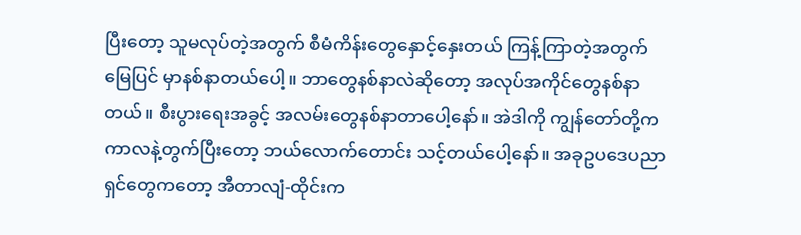ပြီးတော့ သူမလုပ်တဲ့အတွက် စီမံကိန်းတွေနှောင့်နှေးတယ် ကြန့်ကြာတဲ့အတွက် မြေပြင် မှာနစ်နာတယ်ပေါ့။ ဘာတွေနစ်နာလဲဆိုတော့ အလုပ်အကိုင်တွေနစ်နာတယ်။ စီးပွားရေးအခွင့် အလမ်းတွေနစ်နာတာပေါ့နော်။ အဲဒါကို ကျွန်တော်တို့က ကာလနဲ့တွက်ပြီးတော့ ဘယ်လောက်တောင်း သင့်တယ်ပေါ့နော်။ အခုဥပဒေပညာရှင်တွေကတော့ အီတာလျံ-ထိုင်းက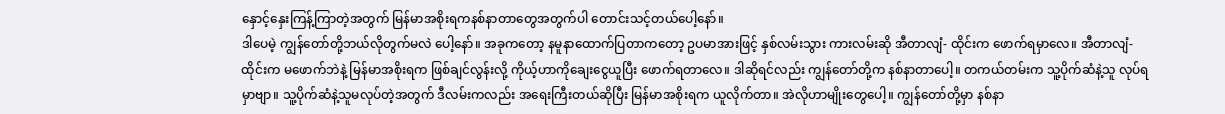နှောင့်နှေးကြန့်ကြာတဲ့အတွက် မြန်မာအစိုးရကနစ်နာတာတွေအတွက်ပါ တောင်းသင့်တယ်ပေါ့နော်။
ဒါပေမဲ့ ကျွန်တော်တို့ဘယ်လိုတွက်မလဲ ပေါ့နော်။ အခုကတော့ နမူနာထောက်ပြတာကတော့ ဥပမာအားဖြင့် နှစ်လမ်းသွား ကားလမ်းဆို အီတာလျံ- ထိုင်းက ဖောက်ရမှာလေ။ အီတာလျံ-ထိုင်းက မဖောက်ဘဲနဲ့ မြန်မာအစိုးရက ဖြစ်ချင်လွန်းလို့ ကိုယ့်ဟာကိုချေးငွေယူပြီး ဖောက်ရတာလေ။ ဒါဆိုရင်လည်း ကျွန်တော်တို့က နစ်နာတာပေါ့။ တကယ်တမ်းက သူ့ပိုက်ဆံနဲ့သူ လုပ်ရမှာဗျာ။ သူ့ပိုက်ဆံနဲ့သူမလုပ်တဲ့အတွက် ဒီလမ်းကလည်း အရေးကြီးတယ်ဆိုပြီး မြန်မာအစိုးရက ယူလိုက်တာ။ အဲလိုဟာမျိုးတွေပေါ့။ ကျွန်တော်တို့မှာ နစ်နာ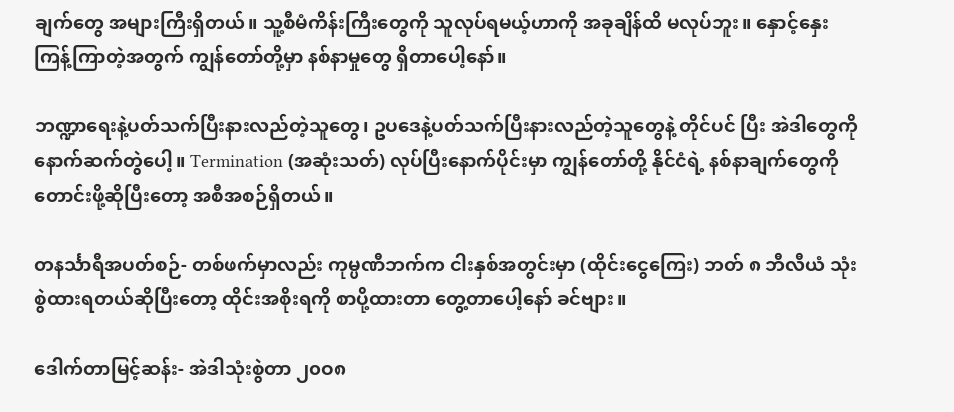ချက်တွေ အများကြီးရှိတယ်။ သူ့စီမံကိန်းကြီးတွေကို သူလုပ်ရမယ့်ဟာကို အခုချိန်ထိ မလုပ်ဘူး။ နှောင့်နှေးကြန့်ကြာတဲ့အတွက် ကျွန်တော်တို့မှာ နစ်နာမှုတွေ ရှိတာပေါ့နော်။

ဘဏ္ဍာရေးနဲ့ပတ်သက်ပြီးနားလည်တဲ့သူတွေ၊ ဥပဒေနဲ့ပတ်သက်ပြီးနားလည်တဲ့သူတွေနဲ့ တိုင်ပင် ပြီး အဲဒါတွေကို နောက်ဆက်တွဲပေါ့။ Termination (အဆုံးသတ်) လုပ်ပြီးနောက်ပိုင်းမှာ ကျွန်တော်တို့ နိုင်ငံရဲ့ နစ်နာချက်တွေကို တောင်းဖို့ဆိုပြီးတော့ အစီအစဉ်ရှိတယ်။

တနင်္သာရီအပတ်စဉ်- တစ်ဖက်မှာလည်း ကုမ္ပဏီဘက်က ငါးနှစ်အတွင်းမှာ (ထိုင်းငွေကြေး) ဘတ် ၈ ဘီလီယံ သုံးစွဲထားရတယ်ဆိုပြီးတော့ ထိုင်းအစိုးရကို စာပို့ထားတာ တွေ့တာပေါ့နော် ခင်ဗျား။

ဒေါက်တာမြင့်ဆန်း- အဲဒါသုံးစွဲတာ ၂၀ဝ၈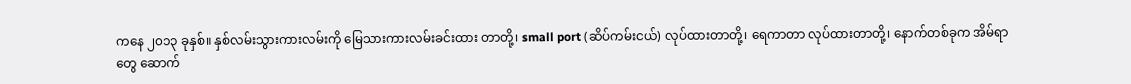ကနေ ၂၀၁၃ ခုနှစ်။ နှစ်လမ်းသွားကားလမ်းကို မြေသားကားလမ်းခင်းထား တာတို့၊ small port (ဆိပ်ကမ်းငယ်) လုပ်ထားတာတို့၊ ရေကာတာ လုပ်ထားတာတို့၊ နောက်တစ်ခုက အိမ်ရာတွေ ဆောက်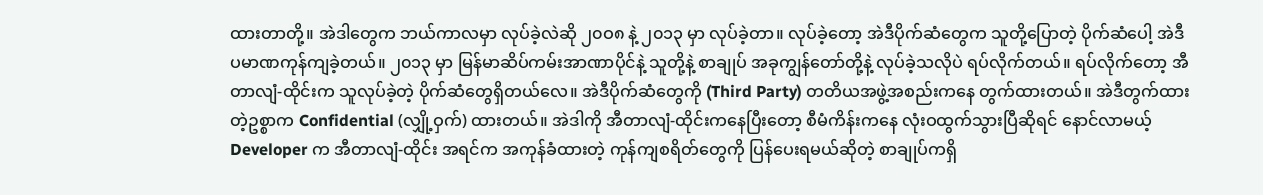ထားတာတို့။ အဲဒါတွေက ဘယ်ကာလမှာ လုပ်ခဲ့လဲဆို ၂၀ဝ၈ နဲ့ ၂၀၁၃ မှာ လုပ်ခဲ့တာ။ လုပ်ခဲ့တော့ အဲဒီပိုက်ဆံတွေက သူတို့ပြောတဲ့ ပိုက်ဆံပေါ့ အဲဒီပမာဏကုန်ကျခဲ့တယ်။ ၂၀၁၃ မှာ မြန်မာဆိပ်ကမ်းအာဏာပိုင်နဲ့ သူတို့နဲ့ စာချုပ် အခုကျွန်တော်တို့နဲ့ လုပ်ခဲ့သလိုပဲ ရပ်လိုက်တယ်။ ရပ်လိုက်တော့ အီတာလျံ-ထိုင်းက သူလုပ်ခဲ့တဲ့ ပိုက်ဆံတွေရှိတယ်လေ။ အဲဒီပိုက်ဆံတွေကို (Third Party) တတိယအဖွဲ့အစည်းကနေ တွက်ထားတယ်။ အဲဒီတွက်ထားတဲ့ဥစ္စာက Confidential (လျှို့ဝှက်) ထားတယ်။ အဲဒါကို အီတာလျံ-ထိုင်းကနေပြီးတော့ စီမံကိန်းကနေ လုံးဝထွက်သွားပြီဆိုရင် နောင်လာမယ့် Developer က အီတာလျံ-ထိုင်း အရင်က အကုန်ခံထားတဲ့ ကုန်ကျစရိတ်တွေကို ပြန်ပေးရမယ်ဆိုတဲ့ စာချုပ်ကရှိ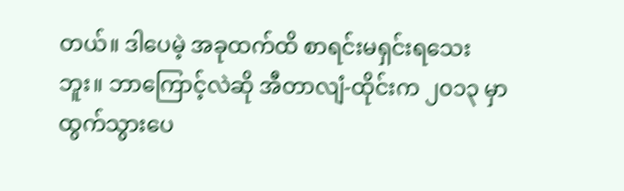တယ်။ ဒါပေမဲ့ အခုထက်ထိ စာရင်းမရှင်းရသေးဘူး။ ဘာကြောင့်လဲဆို အီတာလျံ-ထိုင်းက ၂၀၁၃ မှာထွက်သွားပေ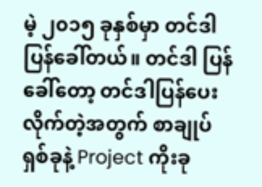မဲ့ ၂၀၁၅ ခုနှစ်မှာ တင်ဒါပြန်ခေါ်တယ်။ တင်ဒါ ပြန်ခေါ်တော့ တင်ဒါပြန်ပေးလိုက်တဲ့အတွက် စာချုပ်ရှစ်ခုနဲ့ Project ကိုးခု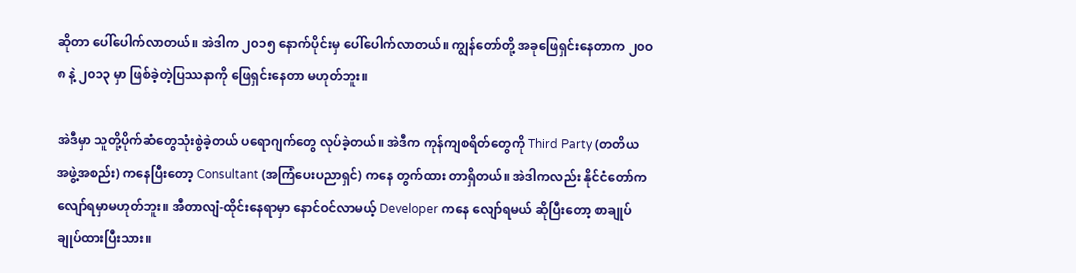ဆိုတာ ပေါ်ပေါက်လာတယ်။ အဲဒါက ၂၀၁၅ နောက်ပိုင်းမှ ပေါ်ပေါက်လာတယ်။ ကျွန်တော်တို့ အခုဖြေရှင်းနေတာက ၂၀ဝ၈ နဲ့ ၂၀၁၃ မှာ ဖြစ်ခဲ့တဲ့ပြဿနာကို ဖြေရှင်းနေတာ မဟုတ်ဘူး။

အဲဒီမှာ သူတို့ပိုက်ဆံတွေသုံးစွဲခဲ့တယ် ပရောဂျက်တွေ လုပ်ခဲ့တယ်။ အဲဒီက ကုန်ကျစရိတ်တွေကို Third Party (တတိယ အဖွဲ့အစည်း) ကနေပြီးတော့ Consultant (အကြံပေးပညာရှင်) ကနေ တွက်ထား တာရှိတယ်။ အဲဒါကလည်း နိုင်ငံတော်က လျော်ရမှာမဟုတ်ဘူး။ အီတာလျံ-ထိုင်းနေရာမှာ နောင်ဝင်လာမယ့် Developer ကနေ လျော်ရမယ် ဆိုပြီးတော့ စာချုပ် ချုပ်ထားပြီးသား။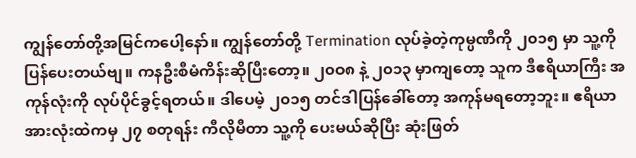ကျွန်တော်တို့အမြင်ကပေါ့နော်။ ကျွန်တော်တို့ Termination လုပ်ခဲ့တဲ့ကုမ္ပဏီကို ၂၀၁၅ မှာ သူ့ကို ပြန်ပေးတယ်ဗျ။ ကနဦးစီမံကိန်းဆိုပြီးတော့။ ၂၀ဝ၈ နဲ့ ၂၀၁၃ မှာကျတော့ သူက ဒီဧရိယာကြီး အကုန်လုံးကို လုပ်ပိုင်ခွင့်ရတယ်။ ဒါပေမဲ့ ၂၀၁၅ တင်ဒါပြန်ခေါ်တော့ အကုန်မရတော့ဘူး။ ဧရိယာ အားလုံးထဲကမှ ၂၇ စတုရန်း ကီလိုမီတာ သူ့ကို ပေးမယ်ဆိုပြီး ဆုံးဖြတ်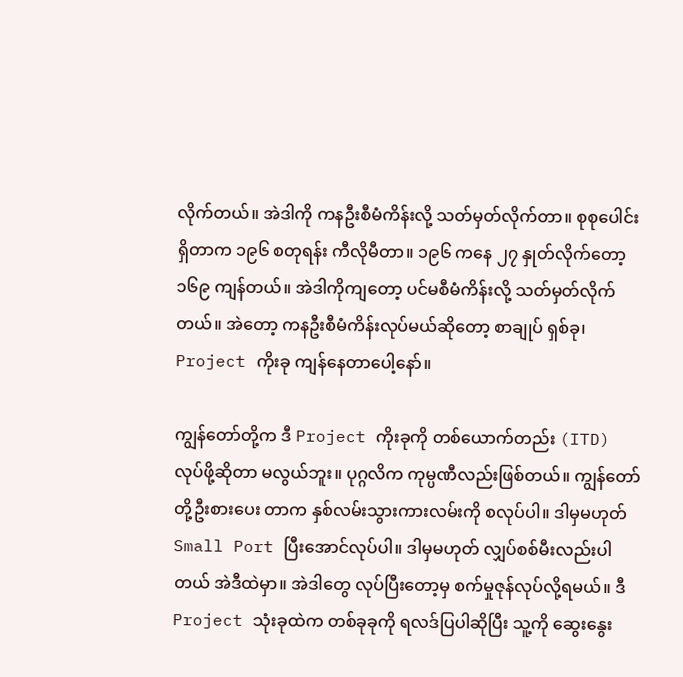လိုက်တယ်။ အဲဒါကို ကနဦးစီမံကိန်းလို့ သတ်မှတ်လိုက်တာ။ စုစုပေါင်း ရှိတာက ၁၉၆ စတုရန်း ကီလိုမီတာ။ ၁၉၆ ကနေ ၂၇ နှုတ်လိုက်တော့ ၁၆၉ ကျန်တယ်။ အဲဒါကိုကျတော့ ပင်မစီမံကိန်းလို့ သတ်မှတ်လိုက်တယ်။ အဲတော့ ကနဦးစီမံကိန်းလုပ်မယ်ဆိုတော့ စာချုပ် ရှစ်ခု၊ Project ကိုးခု ကျန်နေတာပေါ့နော်။

ကျွန်တော်တို့က ဒီ Project ကိုးခုကို တစ်ယောက်တည်း (ITD) လုပ်ဖို့ဆိုတာ မလွယ်ဘူး။ ပုဂ္ဂလိက ကုမ္ပဏီလည်းဖြစ်တယ်။ ကျွန်တော်တို့ဦးစားပေး တာက နှစ်လမ်းသွားကားလမ်းကို စလုပ်ပါ။ ဒါမှမဟုတ် Small Port ပြီးအောင်လုပ်ပါ။ ဒါမှမဟုတ် လျှပ်စစ်မီးလည်းပါတယ် အဲဒီထဲမှာ။ အဲဒါတွေ လုပ်ပြီးတော့မှ စက်မှုဇုန်လုပ်လို့ရမယ်။ ဒီ Project သုံးခုထဲက တစ်ခုခုကို ရလဒ်ပြပါဆိုပြီး သူ့ကို ဆွေးနွေး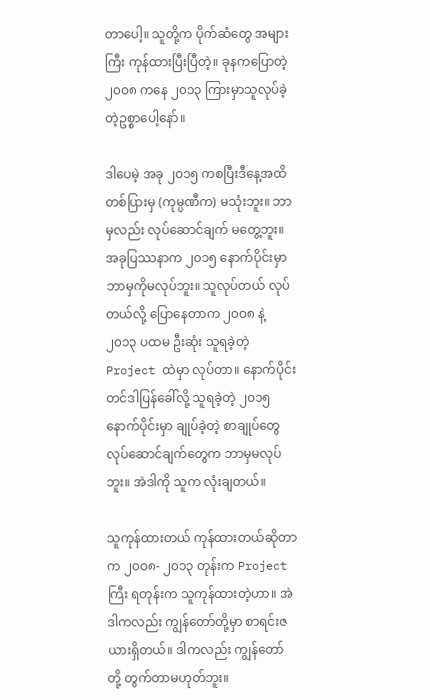တာပေါ့။ သူတို့က ပိုက်ဆံတွေ အများကြီး ကုန်ထားပြီးပြီတဲ့။ ခုနကပြောတဲ့ ၂၀ဝ၈ ကနေ ၂၀၁၃ ကြားမှာသူလုပ်ခဲ့တဲ့ဥစ္စာပေါ့နော်။

ဒါပေမဲ့ အခု ၂၀၁၅ ကစပြီးဒီနေ့အထိ တစ်ပြားမှ (ကုမ္ပဏီက) မသုံးဘူး။ ဘာမှလည်း လုပ်ဆောင်ချက် မတွေ့ဘူး။ အခုပြဿနာက ၂၀၁၅ နောက်ပိုင်းမှာ ဘာမှကိုမလုပ်ဘူး။ သူလုပ်တယ် လုပ်တယ်လို့ ပြောနေတာက ၂၀ဝ၈ နဲ့ ၂၀၁၃ ပထမ ဦးဆုံး သူရခဲ့တဲ့ Project ထဲမှာ လုပ်တာ။ နောက်ပိုင်း တင်ဒါပြန်ခေါ်လို့ သူရခဲ့တဲ့ ၂၀၁၅ နောက်ပိုင်းမှာ ချုပ်ခဲ့တဲ့ စာချုပ်တွေ လုပ်ဆောင်ချက်တွေက ဘာမှမလုပ်ဘူး။ အဲဒါကို သူက လုံးချတယ်။

သူကုန်ထားတယ် ကုန်ထားတယ်ဆိုတာက ၂၀ဝ၈- ၂၀၁၃ တုန်းက Project ကြီး ရတုန်းက သူကုန်ထားတဲ့ဟာ။ အဲဒါကလည်း ကျွန်တော်တို့မှာ စာရင်းဇယားရှိတယ်။ ဒါကလည်း ကျွန်တော်တို့ တွက်တာမဟုတ်ဘူး။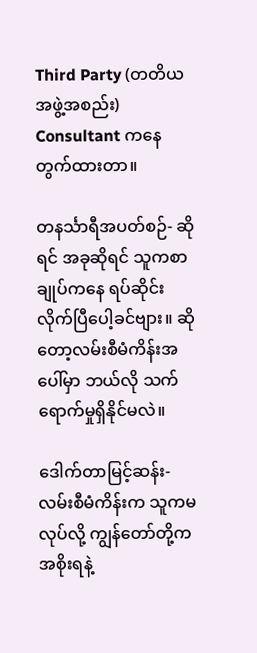Third Party (တတိယ အဖွဲ့အစည်း) Consultant ကနေ တွက်ထားတာ။

တနင်္သာရီအပတ်စဉ်- ဆိုရင် အခုဆိုရင် သူကစာချုပ်ကနေ ရပ်ဆိုင်းလိုက်ပြီပေါ့ခင်ဗျား။ ဆိုတော့လမ်းစီမံကိန်းအပေါ်မှာ ဘယ်လို သက်ရောက်မှုရှိနိုင်မလဲ။

ဒေါက်တာမြင့်ဆန်း- လမ်းစီမံကိန်းက သူကမလုပ်လို့ ကျွန်တော်တို့က အစိုးရနဲ့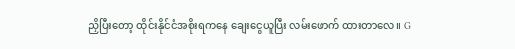ညှိပြီးတော့ ထိုင်းနိုင်ငံအစိုးရကနေ ချေးငွေယူပြီး လမ်းဖောက် ထားတာလေ။ G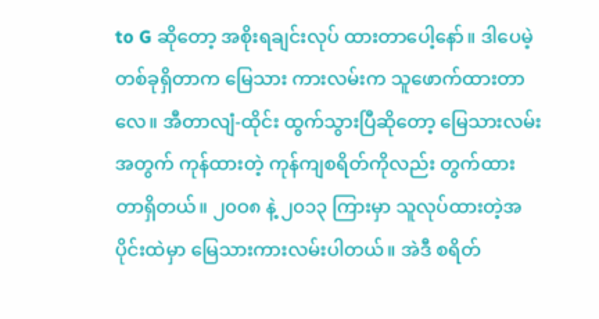to G ဆိုတော့ အစိုးရချင်းလုပ် ထားတာပေါ့နော်။ ဒါပေမဲ့ တစ်ခုရှိတာက မြေသား ကားလမ်းက သူဖောက်ထားတာလေ။ အီတာလျံ-ထိုင်း ထွက်သွားပြီဆိုတော့ မြေသားလမ်းအတွက် ကုန်ထားတဲ့ ကုန်ကျစရိတ်ကိုလည်း တွက်ထား တာရှိတယ်။ ၂၀ဝ၈ နဲ့ ၂၀၁၃ ကြားမှာ သူလုပ်ထားတဲ့အပိုင်းထဲမှာ မြေသားကားလမ်းပါတယ်။ အဲဒီ စရိတ်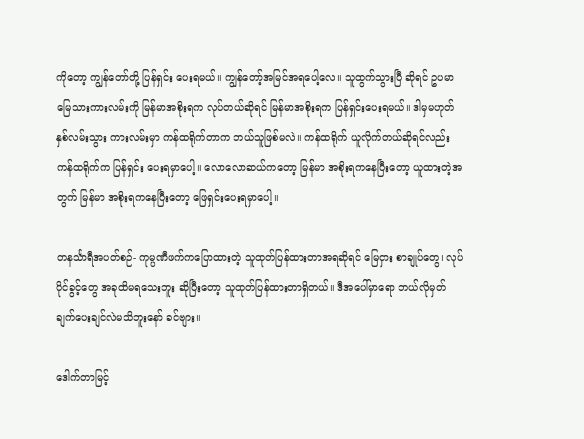ကိုတော့ ကျွန်တော်တို့ ပြန်ရှင်း ပေးရမယ်။ ကျွန်တော့်အမြင်အရပေါ့လေ။ သူထွက်သွားပြီ ဆိုရင် ဥပမာ မြေသားကားလမ်းကို မြန်မာအစိုးရက လုပ်တယ်ဆိုရင် မြန်မာအစိုးရက ပြန်ရှင်းပေးရမယ်။ ဒါမှမဟုတ် နှစ်လမ်းသွား ကားလမ်းမှာ ကန်ထရိုက်တာက ဘယ်သူဖြစ်မလဲ။ ကန်ထရိုက် ယူလိုက်တယ်ဆိုရင်လည်း ကန်ထရိုက်က ပြန်ရှင်း ပေးရမှာပေါ့။ လောလောဆယ်ကတော့ မြန်မာ အစိုးရကနေပြီးတော့ ယူထားတဲ့အတွက် မြန်မာ အစိုးရကနေပြီးတော့ ဖြေရှင်းပေးရမှာပေါ့။

တနင်္သာရီအပတ်စဉ်- ကုမ္ပဏီဖက်ကပြောထားတဲ့ သူထုတ်ပြန်ထားတာအရဆိုရင် မြေငှား စာချုပ်တွေ၊ လုပ်ပိုင်ခွင့်တွေ အခုထိမရသေးဘူး ဆိုပြီးတော့ သူထုတ်ပြန်ထားတာရှိတယ်။ ဒီအပေါ်မှာရော ဘယ်လိုမှတ်ချက်ပေးချင်လဲမသိဘူးနော် ခင်ဗျား။

ဒေါက်တာမြင့်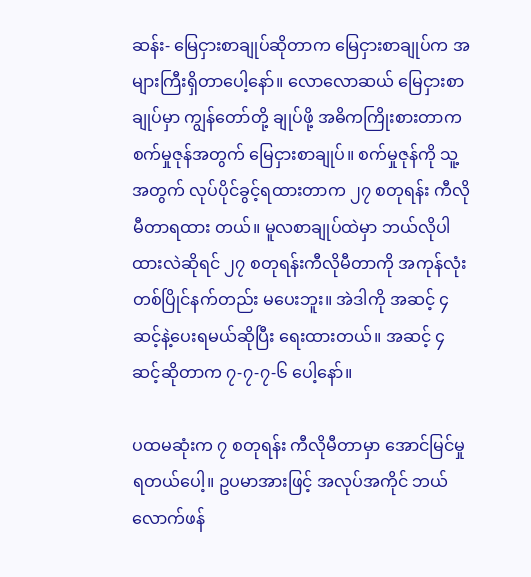ဆန်း- မြေငှားစာချုပ်ဆိုတာက မြေငှားစာချုပ်က အများကြီးရှိတာပေါ့နော်။ လောလောဆယ် မြေငှားစာချုပ်မှာ ကျွန်တော်တို့ ချုပ်ဖို့ အဓိကကြိုးစားတာက စက်မှုဇုန်အတွက် မြေငှားစာချုပ်။ စက်မှုဇုန်ကို သူ့အတွက် လုပ်ပိုင်ခွင့်ရထားတာက ၂၇ စတုရန်း ကီလိုမီတာရထား တယ်။ မူလစာချုပ်ထဲမှာ ဘယ်လိုပါထားလဲဆိုရင် ၂၇ စတုရန်းကီလိုမီတာကို အကုန်လုံး တစ်ပြိုင်နက်တည်း မပေးဘူး။ အဲဒါကို အဆင့် ၄ ဆင့်နဲ့ပေးရမယ်ဆိုပြီး ရေးထားတယ်။ အဆင့် ၄ ဆင့်ဆိုတာက ၇-၇-၇-၆ ပေါ့နော်။

ပထမဆုံးက ၇ စတုရန်း ကီလိုမီတာမှာ အောင်မြင်မှုရတယ်ပေါ့။ ဥပမာအားဖြင့် အလုပ်အကိုင် ဘယ်လောက်ဖန်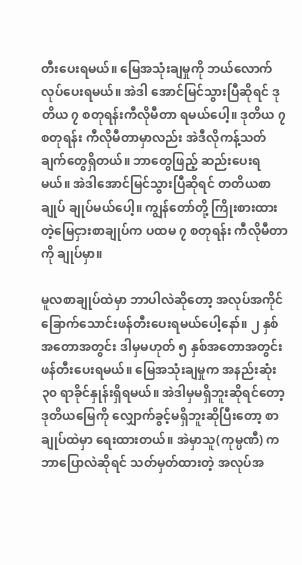တီးပေးရမယ်။ မြေအသုံးချမှုကို ဘယ်လောက်လုပ်ပေးရမယ်။ အဲဒါ အောင်မြင်သွားပြီဆိုရင် ဒုတိယ ၇ စတုရန်းကီလိုမီတာ ရမယ်ပေါ့။ ဒုတိယ ၇ စတုရန်း ကီလိုမီတာမှာလည်း အဲဒီလိုကန့်သတ်ချက်တွေရှိတယ်။ ဘာတွေဖြည့် ဆည်းပေးရမယ်။ အဲဒါအောင်မြင်သွားပြီဆိုရင် တတိယစာချုပ် ချုပ်မယ်ပေါ့။ ကျွန်တော်တို့ ကြိုးစားထားတဲ့မြေငှားစာချုပ်က ပထမ ၇ စတုရန်း ကီလိုမီတာကို ချုပ်မှာ။

မူလစာချုပ်ထဲမှာ ဘာပါလဲဆိုတော့ အလုပ်အကိုင် ခြောက်သောင်းဖန်တီးပေးရမယ်ပေါ့နော်။ ၂ နှစ်အတောအတွင်း ဒါမှမဟုတ် ၅ နှစ်အတောအတွင်း ဖန်တီးပေးရမယ်။ မြေအသုံးချမှုက အနည်းဆုံး ၃၀ ရာခိုင်နှုန်းရှိရမယ်။ အဲဒါမှမရှိဘူးဆိုရင်တော့ ဒုတိယမြေကို လျှောက်ခွင့်မရှိဘူးဆိုပြီးတော့ စာချုပ်ထဲမှာ ရေးထားတယ်။ အဲမှာသူ(ကုမ္ပဏီ) က ဘာပြောလဲဆိုရင် သတ်မှတ်ထားတဲ့ အလုပ်အ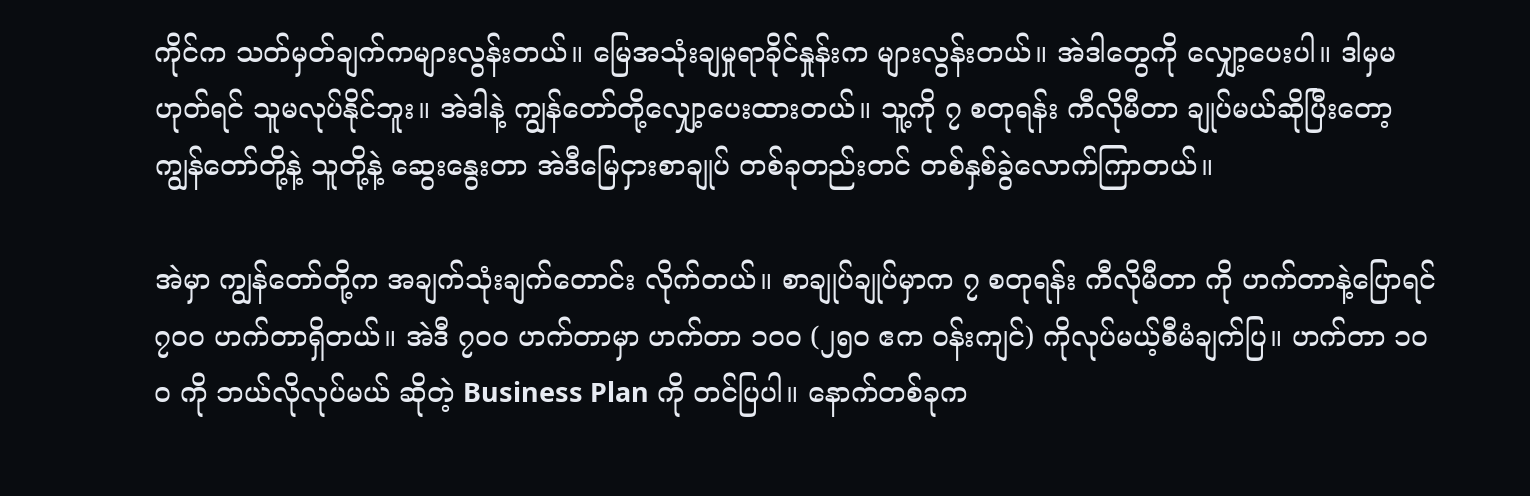ကိုင်က သတ်မှတ်ချက်ကများလွန်းတယ်။ မြေအသုံးချမှုရာခိုင်နှုန်းက များလွန်းတယ်။ အဲဒါတွေကို လျှော့ပေးပါ။ ဒါမှမဟုတ်ရင် သူမလုပ်နိုင်ဘူး။ အဲဒါနဲ့ ကျွန်တော်တို့လျှော့ပေးထားတယ်။ သူ့ကို ၇ စတုရန်း ကီလိုမီတာ ချုပ်မယ်ဆိုပြီးတော့ ကျွန်တော်တို့နဲ့ သူတို့နဲ့ ဆွေးနွေးတာ အဲဒီမြေငှားစာချုပ် တစ်ခုတည်းတင် တစ်နှစ်ခွဲလောက်ကြာတယ်။

အဲမှာ ကျွန်တော်တို့က အချက်သုံးချက်တောင်း လိုက်တယ်။ စာချုပ်ချုပ်မှာက ၇ စတုရန်း ကီလိုမီတာ ကို ဟက်တာနဲ့ပြောရင် ၇၀ဝ ဟက်တာရှိတယ်။ အဲဒီ ၇၀ဝ ဟက်တာမှာ ဟက်တာ ၁၀ဝ (၂၅၀ ဧက ဝန်းကျင်) ကိုလုပ်မယ့်စီမံချက်ပြ။ ဟက်တာ ၁၀ဝ ကို ဘယ်လိုလုပ်မယ် ဆိုတဲ့ Business Plan ကို တင်ပြပါ။ နောက်တစ်ခုက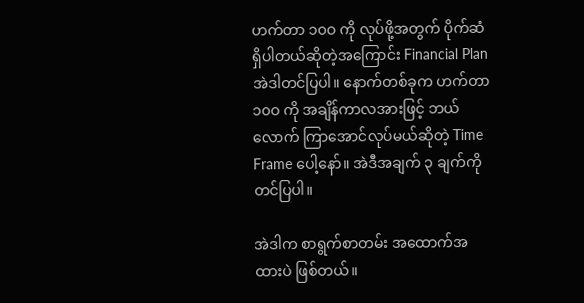ဟက်တာ ၁၀ဝ ကို လုပ်ဖို့အတွက် ပိုက်ဆံရှိပါတယ်ဆိုတဲ့အကြောင်း Financial Plan အဲဒါတင်ပြပါ။ နောက်တစ်ခုက ဟက်တာ ၁၀ဝ ကို အချိန်ကာလအားဖြင့် ဘယ်လောက် ကြာအောင်လုပ်မယ်ဆိုတဲ့ Time Frame ပေါ့နော်။ အဲဒီအချက် ၃ ချက်ကို တင်ပြပါ။

အဲဒါက စာရွက်စာတမ်း အထောက်အထားပဲ ဖြစ်တယ်။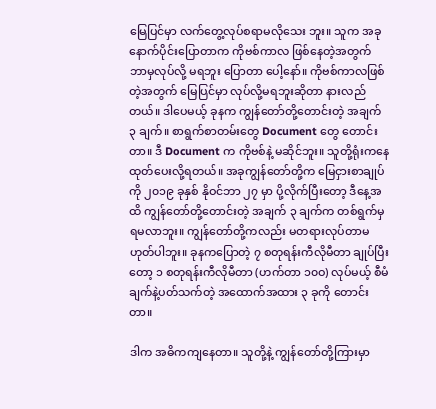မြေပြင်မှာ လက်တွေ့လုပ်စရာမလိုသေး ဘူး။ သူက အခုနောက်ပိုင်းပြောတာက ကိုဗစ်ကာလ ဖြစ်နေတဲ့အတွက် ဘာမှလုပ်လို့ မရဘူး ပြောတာ ပေါ့နော်။ ကိုဗစ်ကာလဖြစ်တဲ့အတွက် မြေပြင်မှာ လုပ်လို့မရဘူးဆိုတာ နားလည်တယ်။ ဒါပေမယ့် ခုနက ကျွန်တော်တို့တောင်းတဲ့ အချက် ၃ ချက်။ စာရွက်စာတမ်းတွေ Document တွေ တောင်းတာ။ ဒီ Document က ကိုဗစ်နဲ့ မဆိုင်ဘူး။ သူတို့ရုံးကနေ ထုတ်ပေးလို့ရတယ်။ အခုကျွန်တော်တို့က မြေငှားစာချုပ်ကို ၂၀၁၉ ခုနှစ် နိုဝင်ဘာ ၂၇ မှာ ပို့လိုက်ပြီးတော့ ဒီနေ့အထိ ကျွန်တော်တို့တောင်းတဲ့ အချက် ၃ ချက်က တစ်ရွက်မှရမလာဘူး။ ကျွန်တော်တို့ကလည်း မတရားလုပ်တာမဟုတ်ပါဘူး။ ခုနကပြောတဲ့ ၇ စတုရန်းကီလိုမီတာ ချုပ်ပြီးတော့ ၁ စတုရန်းကီလိုမီတာ (ဟက်တာ ၁၀ဝ) လုပ်မယ့် စီမံချက်နဲ့ပတ်သက်တဲ့ အထောက်အထား ၃ ခုကို တောင်းတာ။

ဒါက အဓိကကျနေတာ။ သူတို့နဲ့ ကျွန်တော်တို့ကြားမှာ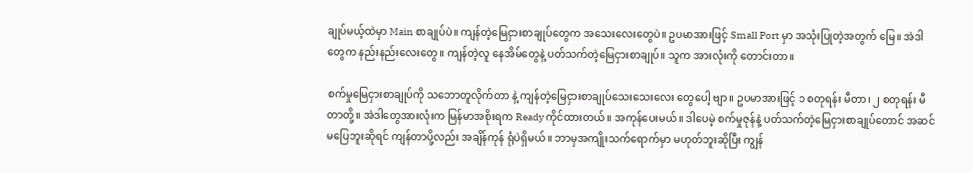ချုပ်မယ့်ထဲမှာ Main စာချုပ်ပဲ။ ကျန်တဲ့မြေငှားစာချုပ်တွေက အသေးလေးတွေပဲ။ ဥပမာအားဖြင့် Small Port မှာ အသုံးပြုတဲ့အတွက် မြေ။ အဲဒါတွေက နည်းနည်းလေးတွေ။ ကျန်တဲ့လူ နေအိမ်တွေနဲ့ ပတ်သက်တဲ့မြေငှားစာချုပ်။ သူက အားလုံးကို တောင်းတာ။

စက်မှုမြေငှားစာချုပ်ကို သဘောတူလိုက်တာ နဲ့ ကျန်တဲ့မြေငှားစာချုပ်သေးသေးလေး တွေပေါ့ ဗျာ။ ဥပမာအားဖြင့် ၁ စတုရန်း မီတာ၊ ၂ စတုရန်း မီတာတို့။ အဲဒါတွေအားလုံးက မြန်မာအစိုးရက Ready ကိုင်ထားတယ်။ အကုန်ပေးမယ်။ ဒါပေမဲ့ စက်မှုဇုန်နဲ့ ပတ်သက်တဲ့မြေငှားစာချုပ်တောင် အဆင်မပြေဘူးဆိုရင် ကျန်တာပို့လည်း အချိန်ကုန် ရုံပဲရှိမယ်။ ဘာမှအကျိုးသက်ရောက်မှာ မဟုတ်ဘူးဆိုပြီး ကျွန်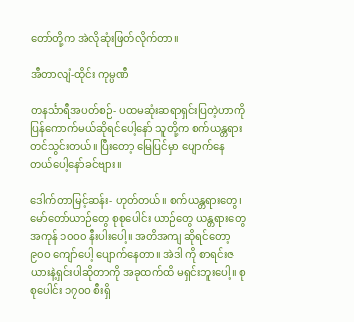တော်တို့က အဲလိုဆုံးဖြတ်လိုက်တာ။

အီတာလျံ-ထိုင်း ကုမ္ပဏီ

တနင်္သာရီအပတ်စဉ်- ပထမဆုံးဆရာရှင်းပြတဲ့ဟာကို ပြန်ကောက်မယ်ဆိုရင်ပေါ့နော် သူတို့က စက်ယန္တရားတင်သွင်းတယ်။ ပြီးတော့ မြေပြင်မှာ ပျောက်နေတယ်ပေါ့နော်ခင်ဗျား။

ဒေါက်တာမြင့်ဆန်း- ဟုတ်တယ်။ စက်ယန္တရားတွေ၊ မော်တော်ယာဉ်တွေ စုစုပေါင်း ယာဉ်တွေ ယန္တရားတွေ အကုန် ၁၀ဝ၀ နီးပါးပေါ့။ အတိအကျ ဆိုရင်တော့ ၉၀ဝ ကျော်ပေါ့ ပျောက်နေတာ။ အဲဒါ ကို စာရင်းဇယားနဲ့ရှင်းပါဆိုတာကို အခုထက်ထိ မရှင်းဘူးပေါ့။ စုစုပေါင်း ၁၇၀ဝ စီးရှိ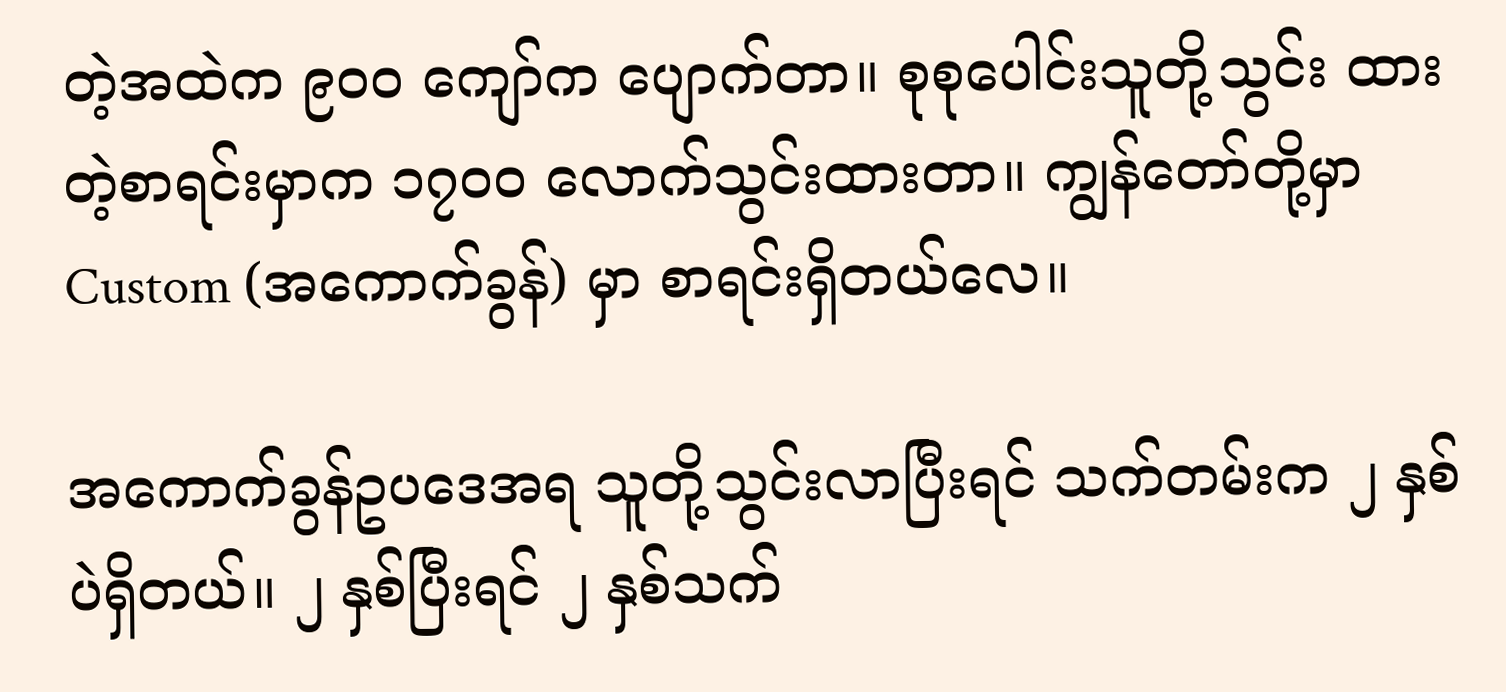တဲ့အထဲက ၉၀ဝ ကျော်က ပျောက်တာ။ စုစုပေါင်းသူတို့သွင်း ထားတဲ့စာရင်းမှာက ၁၇၀ဝ လောက်သွင်းထားတာ။ ကျွန်တော်တို့မှာ Custom (အကောက်ခွန်) မှာ စာရင်းရှိတယ်လေ။

အကောက်ခွန်ဥပဒေအရ သူတို့သွင်းလာပြီးရင် သက်တမ်းက ၂ နှစ်ပဲရှိတယ်။ ၂ နှစ်ပြီးရင် ၂ နှစ်သက်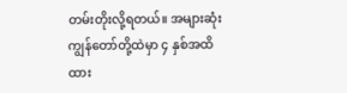တမ်းတိုးလို့ရတယ်။ အများဆုံး ကျွန်တော်တို့ထဲမှာ ၄ နှစ်အထိ ထား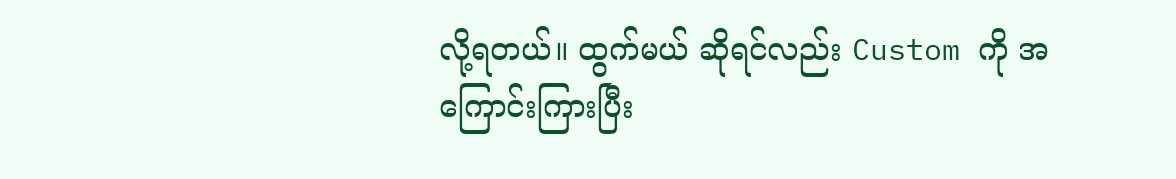လို့ရတယ်။ ထွက်မယ် ဆိုရင်လည်း Custom ကို အကြောင်းကြားပြီး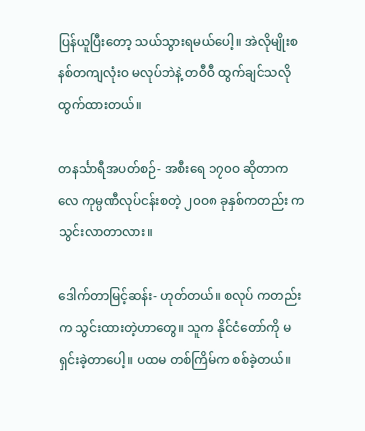ပြန်ယူပြီးတော့ သယ်သွားရမယ်ပေါ့။ အဲလိုမျိုးစနစ်တကျလုံးဝ မလုပ်ဘဲနဲ့ တဝီဝီ ထွက်ချင်သလိုထွက်ထားတယ်။

တနင်္သာရီအပတ်စဉ်- အစီးရေ ၁၇၀ဝ ဆိုတာကလေ ကုမ္ပဏီလုပ်ငန်းစတဲ့ ၂၀ဝ၈ ခုနှစ်ကတည်း က သွင်းလာတာလား။

ဒေါက်တာမြင့်ဆန်း- ဟုတ်တယ်။ စလုပ် ကတည်းက သွင်းထားတဲ့ဟာတွေ။ သူက နိုင်ငံတော်ကို မရှင်းခဲ့တာပေါ့။ ပထမ တစ်ကြိမ်က စစ်ခဲ့တယ်။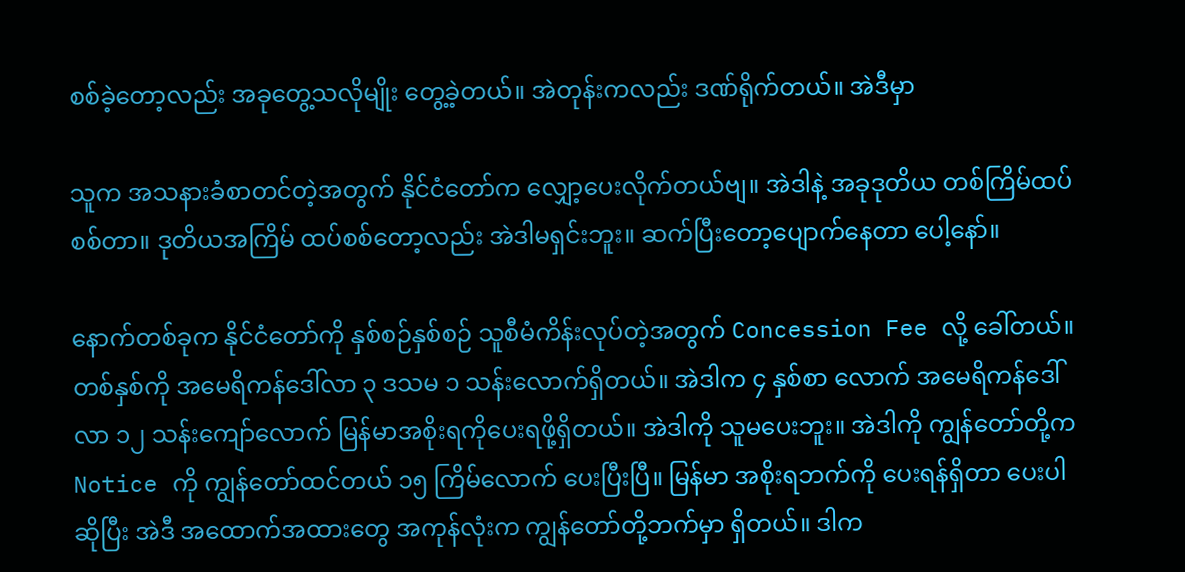စစ်ခဲ့တော့လည်း အခုတွေ့သလိုမျိုး တွေ့ခဲ့တယ်။ အဲတုန်းကလည်း ဒဏ်ရိုက်တယ်။ အဲဒီမှာ

သူက အသနားခံစာတင်တဲ့အတွက် နိုင်ငံတော်က လျှော့ပေးလိုက်တယ်ဗျ။ အဲဒါနဲ့ အခုဒုတိယ တစ်ကြိမ်ထပ်စစ်တာ။ ဒုတိယအကြိမ် ထပ်စစ်တော့လည်း အဲဒါမရှင်းဘူး။ ဆက်ပြီးတော့ပျောက်နေတာ ပေါ့နော်။

နောက်တစ်ခုက နိုင်ငံတော်ကို နှစ်စဉ်နှစ်စဉ် သူစီမံကိန်းလုပ်တဲ့အတွက် Concession Fee လို့ ခေါ်တယ်။ တစ်နှစ်ကို အမေရိကန်ဒေါ်လာ ၃ ဒသမ ၁ သန်းလောက်ရှိတယ်။ အဲဒါက ၄ နှစ်စာ လောက် အမေရိကန်ဒေါ်လာ ၁၂ သန်းကျော်လောက် မြန်မာအစိုးရကိုပေးရဖို့ရှိတယ်။ အဲဒါကို သူမပေးဘူး။ အဲဒါကို ကျွန်တော်တို့က Notice ကို ကျွန်တော်ထင်တယ် ၁၅ ကြိမ်လောက် ပေးပြီးပြီ။ မြန်မာ အစိုးရဘက်ကို ပေးရန်ရှိတာ ပေးပါဆိုပြီး အဲဒီ အထောက်အထားတွေ အကုန်လုံးက ကျွန်တော်တို့ဘက်မှာ ရှိတယ်။ ဒါက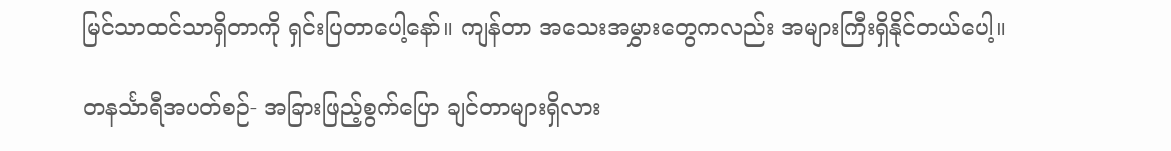မြင်သာထင်သာရှိတာကို ရှင်းပြတာပေါ့နော်။ ကျန်တာ အသေးအမွှားတွေကလည်း အများကြီးရှိနိုင်တယ်ပေါ့။

တနင်္သာရီအပတ်စဉ်- အခြားဖြည့်စွက်ပြော ချင်တာများရှိလား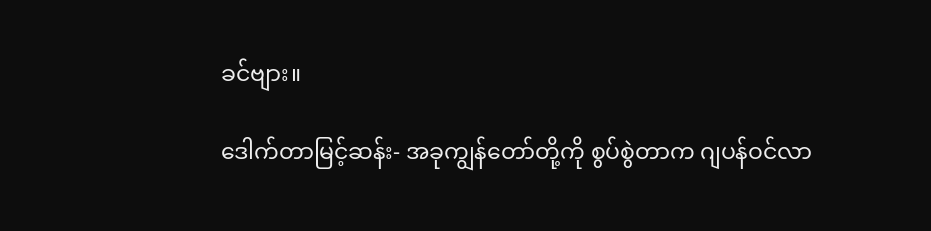ခင်ဗျား။

ဒေါက်တာမြင့်ဆန်း- အခုကျွန်တော်တို့ကို စွပ်စွဲတာက ဂျပန်ဝင်လာ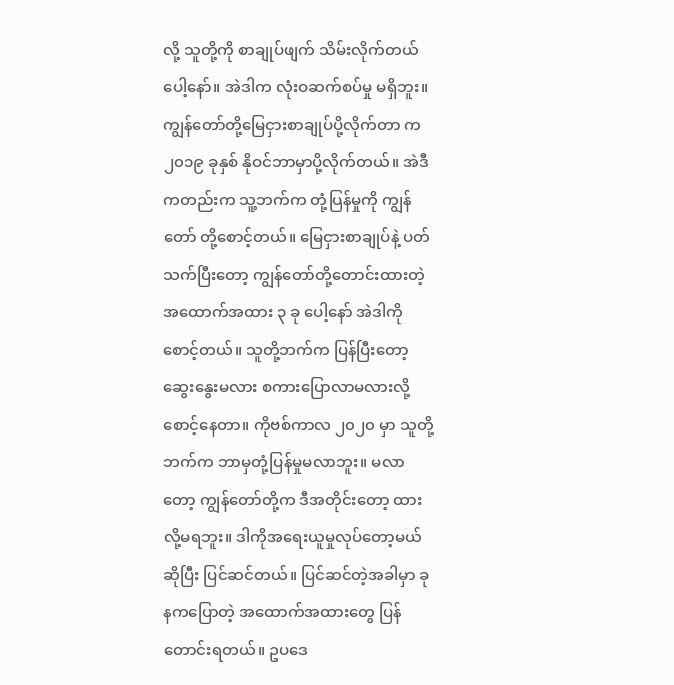လို့ သူတို့ကို စာချုပ်ဖျက် သိမ်းလိုက်တယ်ပေါ့နော်။ အဲဒါက လုံးဝဆက်စပ်မှု မရှိဘူး။ ကျွန်တော်တို့မြေငှားစာချုပ်ပို့လိုက်တာ က ၂၀၁၉ ခုနှစ် နိုဝင်ဘာမှာပို့လိုက်တယ်။ အဲဒီကတည်းက သူ့ဘက်က တုံ့ပြန်မှုကို ကျွန်တော် တို့စောင့်တယ်။ မြေငှားစာချုပ်နဲ့ ပတ်သက်ပြီးတော့ ကျွန်တော်တို့တောင်းထားတဲ့ အထောက်အထား ၃ ခု ပေါ့နော် အဲဒါကို စောင့်တယ်။ သူတို့ဘက်က ပြန်ပြီးတော့ဆွေးနွေးမလား စကားပြောလာမလားလို့ စောင့်နေတာ။ ကိုဗစ်ကာလ ၂၀၂၀ မှာ သူတို့ဘက်က ဘာမှတုံ့ပြန်မှုမလာဘူး။ မလာတော့ ကျွန်တော်တို့က ဒီအတိုင်းတော့ ထားလို့မရဘူး။ ဒါကိုအရေးယူမှုလုပ်တော့မယ်ဆိုပြီး ပြင်ဆင်တယ်။ ပြင်ဆင်တဲ့အခါမှာ ခုနကပြောတဲ့ အထောက်အထားတွေ ပြန်တောင်းရတယ်။ ဥပဒေ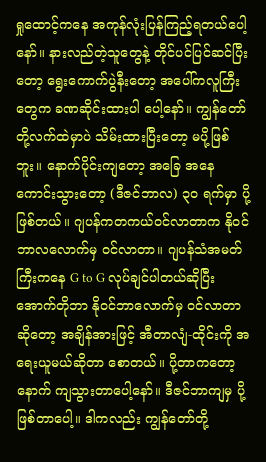ရှုထောင့်ကနေ အကုန်လုံးပြန်ကြည့်ရတယ်ပေါ့နော်။ နားလည်တဲ့သူတွေနဲ့ တိုင်ပင်ပြင်ဆင်ပြီးတော့ ရွေးကောက်ပွဲနီးတော့ အပေါ်ကလူကြီးတွေက ခဏဆိုင်းထားပါ ပေါ့နော်။ ကျွန်တော်တို့လက်ထဲမှာပဲ သိမ်းထားပြီးတော့ မပို့ဖြစ်ဘူး။ နောက်ပိုင်းကျတော့ အခြေ အနေကောင်းသွားတော့ (ဒီဇင်ဘာလ) ၃၀ ရက်မှာ ပို့ဖြစ်တယ်။ ဂျပန်ကတကယ်ဝင်လာတာက နိုဝင်ဘာလလောက်မှ ဝင်လာတာ။ ဂျပန်သံအမတ်ကြီးကနေ G to G လုပ်ချင်ပါတယ်ဆိုပြီး အောက်တိုဘာ နိုဝင်ဘာလောက်မှ ဝင်လာတာဆိုတော့ အချိန်အားဖြင့် အီတာလျံ-ထိုင်းကို အရေးယူမယ်ဆိုတာ စောတယ်။ ပို့တာကတော့ နောက် ကျသွားတာပေါ့နော်။ ဒီဇင်ဘာကျမှ ပို့ဖြစ်တာပေါ့။ ဒါကလည်း ကျွန်တော်တို့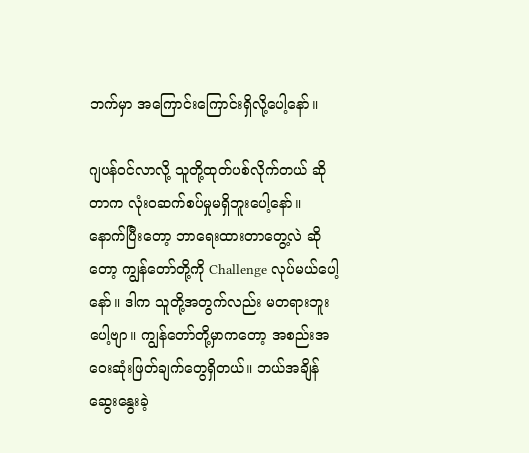ဘက်မှာ အကြောင်းကြောင်းရှိလို့ပေါ့နော်။

ဂျပန်ဝင်လာလို့ သူတို့ထုတ်ပစ်လိုက်တယ် ဆိုတာက လုံးဝဆက်စပ်မှုမရှိဘူးပေါ့နော်။ နောက်ပြီးတော့ ဘာရေးထားတာတွေ့လဲ ဆိုတော့ ကျွန်တော်တို့ကို Challenge လုပ်မယ်ပေါ့နော်။ ဒါက သူတို့အတွက်လည်း မတရားဘူးပေါ့ဗျာ။ ကျွန်တော်တို့မှာကတော့ အစည်းအဝေးဆုံးဖြတ်ချက်တွေရှိတယ်။ ဘယ်အချိန်ဆွေးနွေးခဲ့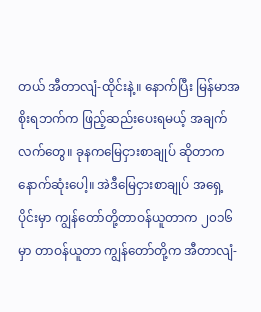တယ် အီတာလျံ-ထိုင်းနဲ့။ နောက်ပြီး မြန်မာအစိုးရဘက်က ဖြည့်ဆည်းပေးရမယ့် အချက်လက်တွေ။ ခုနကမြေငှားစာချုပ် ဆိုတာက နောက်ဆုံးပေါ့။ အဲဒီမြေငှားစာချုပ် အရှေ့ပိုင်းမှာ ကျွန်တော်တို့တာဝန်ယူတာက ၂၀၁၆ မှာ တာဝန်ယူတာ ကျွန်တော်တို့က အီတာလျံ-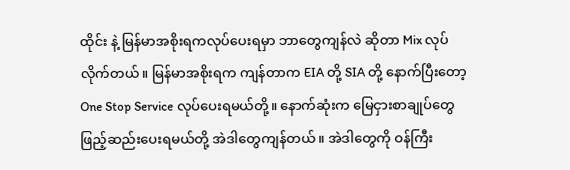ထိုင်း နဲ့ မြန်မာအစိုးရကလုပ်ပေးရမှာ ဘာတွေကျန်လဲ ဆိုတာ Mix လုပ်လိုက်တယ်။ မြန်မာအစိုးရက ကျန်တာက EIA တို့ SIA တို့ နောက်ပြီးတော့ One Stop Service လုပ်ပေးရမယ်တို့။ နောက်ဆုံးက မြေငှားစာချုပ်တွေဖြည့်ဆည်းပေးရမယ်တို့ အဲဒါတွေကျန်တယ်။ အဲဒါတွေကို ဝန်ကြီး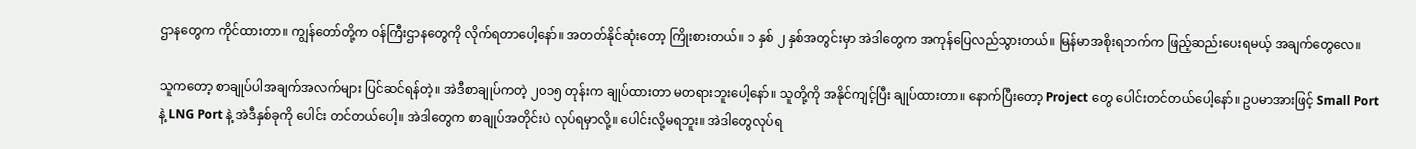ဌာနတွေက ကိုင်ထားတာ။ ကျွန်တော်တို့က ဝန်ကြီးဌာနတွေကို လိုက်ရတာပေါ့နော်။ အတတ်နိုင်ဆုံးတော့ ကြိုးစားတယ်။ ၁ နှစ် ၂ နှစ်အတွင်းမှာ အဲဒါတွေက အကုန်ပြေလည်သွားတယ်။ မြန်မာအစိုးရဘက်က ဖြည့်ဆည်းပေးရမယ့် အချက်တွေလေ။

သူကတော့ စာချုပ်ပါအချက်အလက်များ ပြင်ဆင်ရန်တဲ့။ အဲဒီစာချုပ်ကတဲ့ ၂၀၁၅ တုန်းက ချုပ်ထားတာ မတရားဘူးပေါ့နော်။ သူတို့ကို အနိုင်ကျင့်ပြီး ချုပ်ထားတာ။ နောက်ပြီးတော့ Project တွေ ပေါင်းတင်တယ်ပေါ့နော်။ ဥပမာအားဖြင့် Small Port နဲ့ LNG Port နဲ့ အဲဒီနှစ်ခုကို ပေါင်း တင်တယ်ပေါ့။ အဲဒါတွေက စာချုပ်အတိုင်းပဲ လုပ်ရမှာလို့။ ပေါင်းလို့မရဘူး။ အဲဒါတွေလုပ်ရ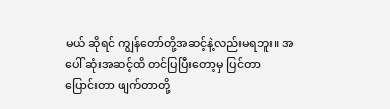မယ် ဆိုရင် ကျွန်တော်တို့အဆင့်နဲ့လည်းမရဘူး။ အပေါ် ဆုံးအဆင့်ထိ တင်ပြပြီးတော့မှ ပြင်တာပြောင်းတာ ဖျက်တာတို့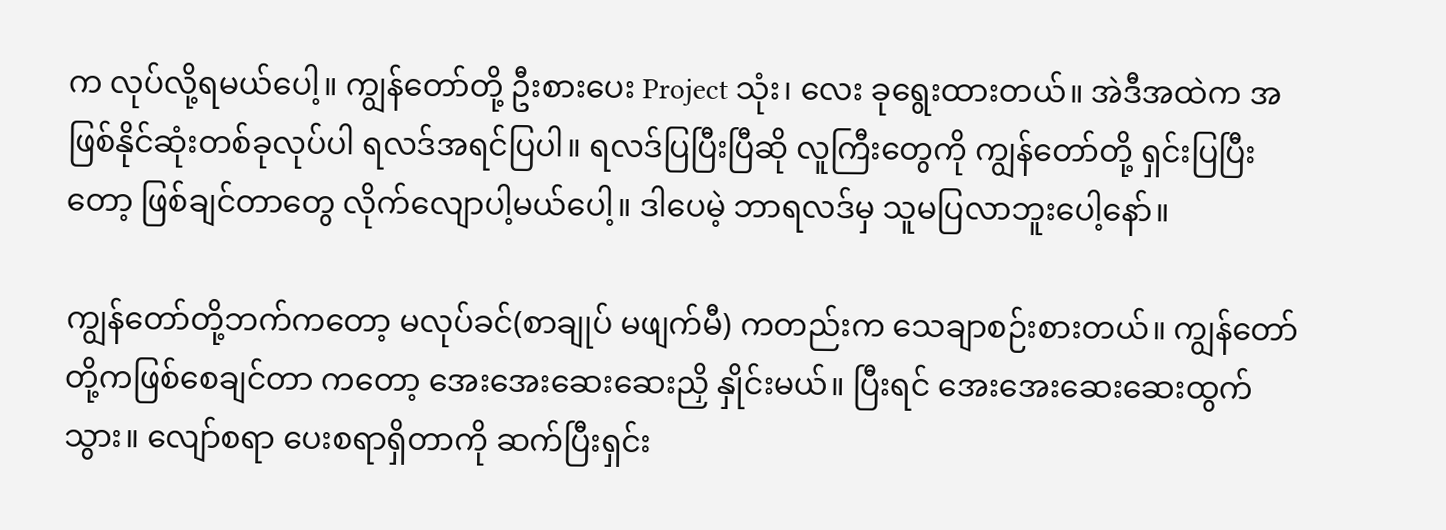က လုပ်လို့ရမယ်ပေါ့။ ကျွန်တော်တို့ ဦးစားပေး Project သုံး၊ လေး ခုရွေးထားတယ်။ အဲဒီအထဲက အဖြစ်နိုင်ဆုံးတစ်ခုလုပ်ပါ ရလဒ်အရင်ပြပါ။ ရလဒ်ပြပြီးပြီဆို လူကြီးတွေကို ကျွန်တော်တို့ ရှင်းပြပြီးတော့ ဖြစ်ချင်တာတွေ လိုက်လျောပါ့မယ်ပေါ့။ ဒါပေမဲ့ ဘာရလဒ်မှ သူမပြလာဘူးပေါ့နော်။

ကျွန်တော်တို့ဘက်ကတော့ မလုပ်ခင်(စာချုပ် မဖျက်မီ) ကတည်းက သေချာစဉ်းစားတယ်။ ကျွန်တော် တို့ကဖြစ်စေချင်တာ ကတော့ အေးအေးဆေးဆေးညှိ နှိုင်းမယ်။ ပြီးရင် အေးအေးဆေးဆေးထွက်သွား။ လျော်စရာ ပေးစရာရှိတာကို ဆက်ပြီးရှင်း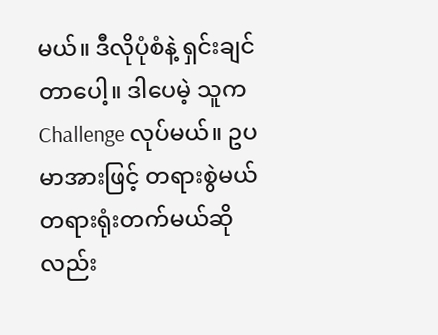မယ်။ ဒီလိုပုံစံနဲ့ ရှင်းချင်တာပေါ့။ ဒါပေမဲ့ သူက Challenge လုပ်မယ်။ ဥပမာအားဖြင့် တရားစွဲမယ် တရားရုံးတက်မယ်ဆိုလည်း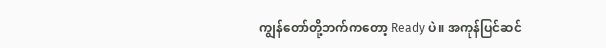ကျွန်တော်တို့ဘက်ကတော့ Ready ပဲ။ အကုန်ပြင်ဆင်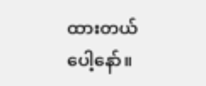ထားတယ်ပေါ့နော်။